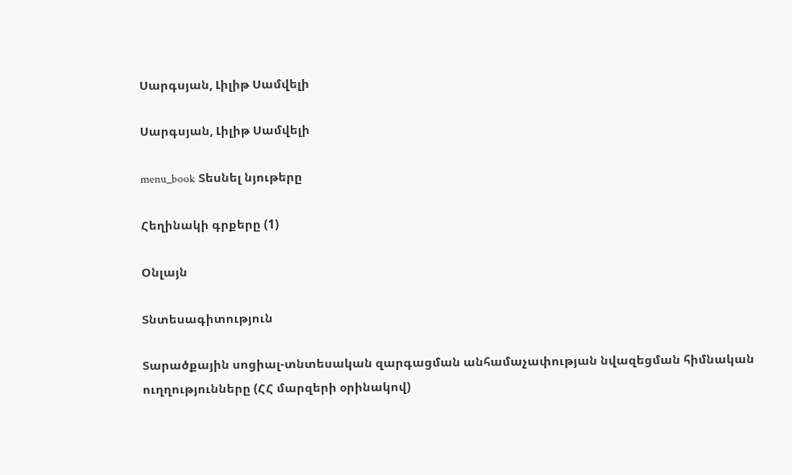Սարգսյան, Լիլիթ Սամվելի

Սարգսյան, Լիլիթ Սամվելի

menu_book Տեսնել նյութերը

Հեղինակի գրքերը (1)

Օնլայն

Տնտեսագիտություն

Տարածքային սոցիալ-տնտեսական զարգացման անհամաչափության նվազեցման հիմնական ուղղությունները (ՀՀ մարզերի օրինակով)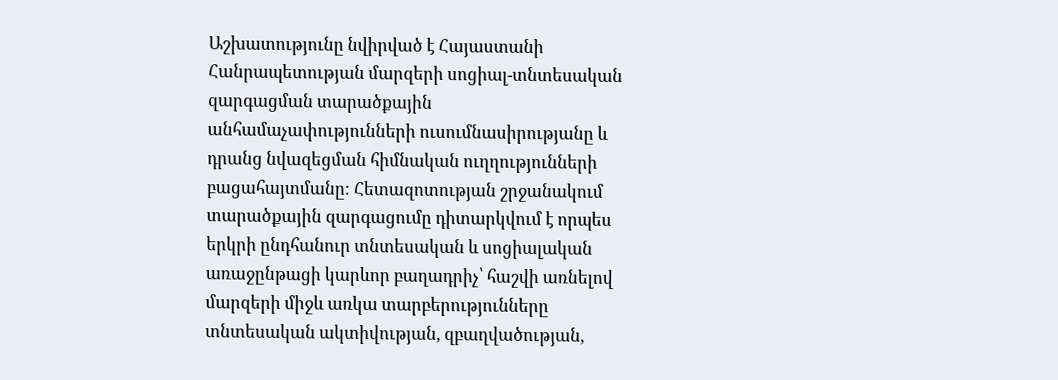Աշխատությունը նվիրված է Հայաստանի Հանրապետության մարզերի սոցիալ-տնտեսական զարգացման տարածքային անհամաչափությունների ուսումնասիրությանը և դրանց նվազեցման հիմնական ուղղությունների բացահայտմանը։ Հետազոտության շրջանակում տարածքային զարգացումը դիտարկվում է որպես երկրի ընդհանուր տնտեսական և սոցիալական առաջընթացի կարևոր բաղադրիչ՝ հաշվի առնելով մարզերի միջև առկա տարբերությունները տնտեսական ակտիվության, զբաղվածության,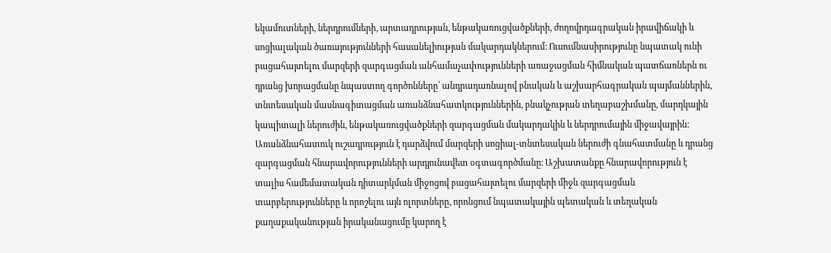եկամուտների, ներդրումների, արտադրության, ենթակառուցվածքների, ժողովրդագրական իրավիճակի և սոցիալական ծառայությունների հասանելիության մակարդակներում։ Ուսումնասիրությունը նպատակ ունի բացահայտելու մարզերի զարգացման անհամաչափությունների առաջացման հիմնական պատճառներն ու դրանց խորացմանը նպաստող գործոնները՝ անդրադառնալով բնական և աշխարհագրական պայմաններին, տնտեսական մասնագիտացման առանձնահատկություններին, բնակչության տեղաբաշխմանը, մարդկային կապիտալի ներուժին, ենթակառուցվածքների զարգացման մակարդակին և ներդրումային միջավայրին։ Առանձնահատուկ ուշադրություն է դարձվում մարզերի սոցիալ-տնտեսական ներուժի գնահատմանը և դրանց զարգացման հնարավորությունների արդյունավետ օգտագործմանը։ Աշխատանքը հնարավորություն է տալիս համեմատական դիտարկման միջոցով բացահայտելու մարզերի միջև զարգացման տարբերությունները և որոշելու այն ոլորտները, որոնցում նպատակային պետական և տեղական քաղաքականության իրականացումը կարող է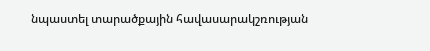նպաստել տարածքային հավասարակշռության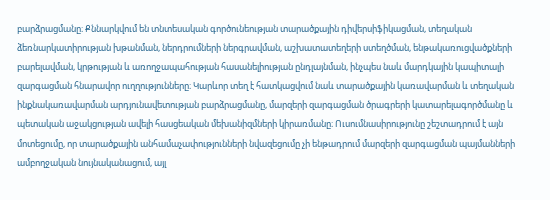բարձրացմանը։ Քննարկվում են տնտեսական գործունեության տարածքային դիվերսիֆիկացման, տեղական ձեռնարկատիրության խթանման, ներդրումների ներգրավման, աշխատատեղերի ստեղծման, ենթակառուցվածքների բարելավման, կրթության և առողջապահության հասանելիության ընդլայնման, ինչպես նաև մարդկային կապիտալի զարգացման հնարավոր ուղղությունները։ Կարևոր տեղ է հատկացվում նաև տարածքային կառավարման և տեղական ինքնակառավարման արդյունավետության բարձրացմանը, մարզերի զարգացման ծրագրերի կատարելագործմանը և պետական աջակցության ավելի հասցեական մեխանիզմների կիրառմանը։ Ուսումնասիրությունը շեշտադրում է այն մոտեցումը, որ տարածքային անհամաչափությունների նվազեցումը չի ենթադրում մարզերի զարգացման պայմանների ամբողջական նույնականացում, այլ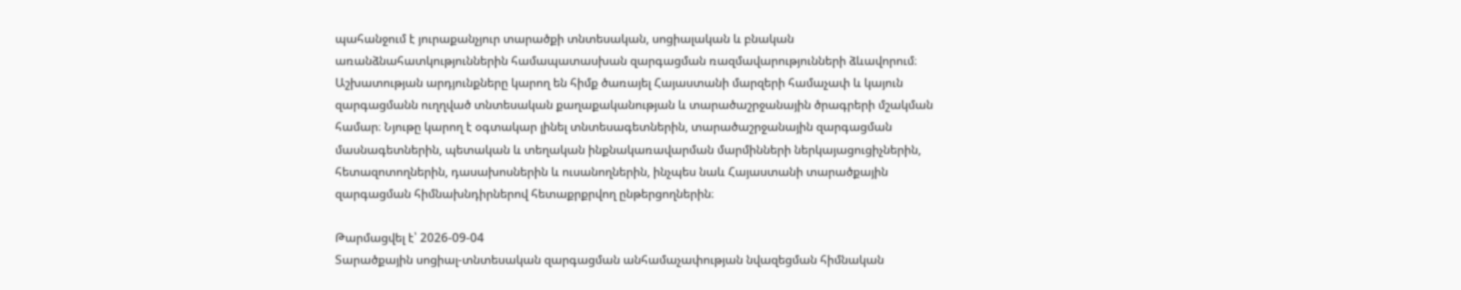պահանջում է յուրաքանչյուր տարածքի տնտեսական, սոցիալական և բնական առանձնահատկություններին համապատասխան զարգացման ռազմավարությունների ձևավորում։ Աշխատության արդյունքները կարող են հիմք ծառայել Հայաստանի մարզերի համաչափ և կայուն զարգացմանն ուղղված տնտեսական քաղաքականության և տարածաշրջանային ծրագրերի մշակման համար։ Նյութը կարող է օգտակար լինել տնտեսագետներին, տարածաշրջանային զարգացման մասնագետներին, պետական և տեղական ինքնակառավարման մարմինների ներկայացուցիչներին, հետազոտողներին, դասախոսներին և ուսանողներին, ինչպես նաև Հայաստանի տարածքային զարգացման հիմնախնդիրներով հետաքրքրվող ընթերցողներին։

Թարմացվել է՝ 2026-09-04
Տարածքային սոցիալ-տնտեսական զարգացման անհամաչափության նվազեցման հիմնական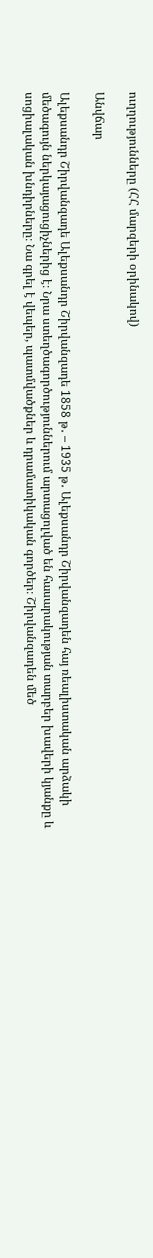ուղղությունները (ՀՀ մարզերի օրինակով)

Անվճար

Ալեքսանդր Շիրվանզադե Ալեքսանդր Շիրվանզադե 1858 թ․ – 1935 թ․ Ալեքսանդր Շիրվանզադեն հայ ռեալիստական արձակի մեծագույն ներկայացուցիչներից է։ Նրա ստեղծագործություններում արտացոլված են հասարակության տարբեր խավերի կյանքը և սոցիալական խնդիրները։ Նա գրել է վեպեր, պատմվածքներ և դրամատիկական գործեր։ Շիրվանզադեն մեծ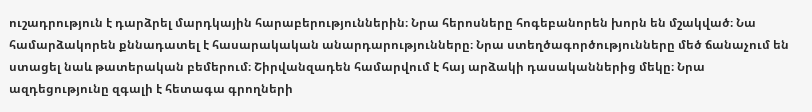ուշադրություն է դարձրել մարդկային հարաբերություններին։ Նրա հերոսները հոգեբանորեն խորն են մշակված։ Նա համարձակորեն քննադատել է հասարակական անարդարությունները։ Նրա ստեղծագործությունները մեծ ճանաչում են ստացել նաև թատերական բեմերում։ Շիրվանզադեն համարվում է հայ արձակի դասականներից մեկը։ Նրա ազդեցությունը զգալի է հետագա գրողների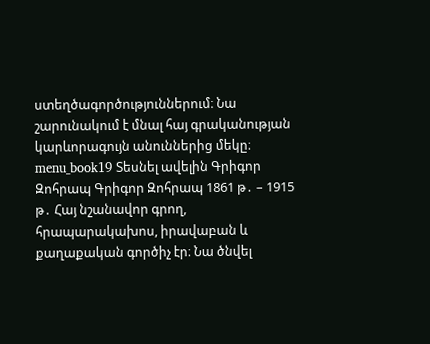ստեղծագործություններում։ Նա շարունակում է մնալ հայ գրականության կարևորագույն անուններից մեկը։ menu_book19 Տեսնել ավելին Գրիգոր Զոհրապ Գրիգոր Զոհրապ 1861 թ․ – 1915 թ․ Հայ նշանավոր գրող, հրապարակախոս, իրավաբան և քաղաքական գործիչ էր։ Նա ծնվել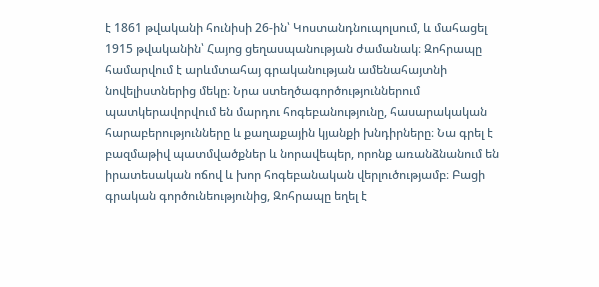է 1861 թվականի հունիսի 26-ին՝ Կոստանդնուպոլսում, և մահացել 1915 թվականին՝ Հայոց ցեղասպանության ժամանակ։ Զոհրապը համարվում է արևմտահայ գրականության ամենահայտնի նովելիստներից մեկը։ Նրա ստեղծագործություններում պատկերավորվում են մարդու հոգեբանությունը, հասարակական հարաբերությունները և քաղաքային կյանքի խնդիրները։ Նա գրել է բազմաթիվ պատմվածքներ և նորավեպեր, որոնք առանձնանում են իրատեսական ոճով և խոր հոգեբանական վերլուծությամբ։ Բացի գրական գործունեությունից, Զոհրապը եղել է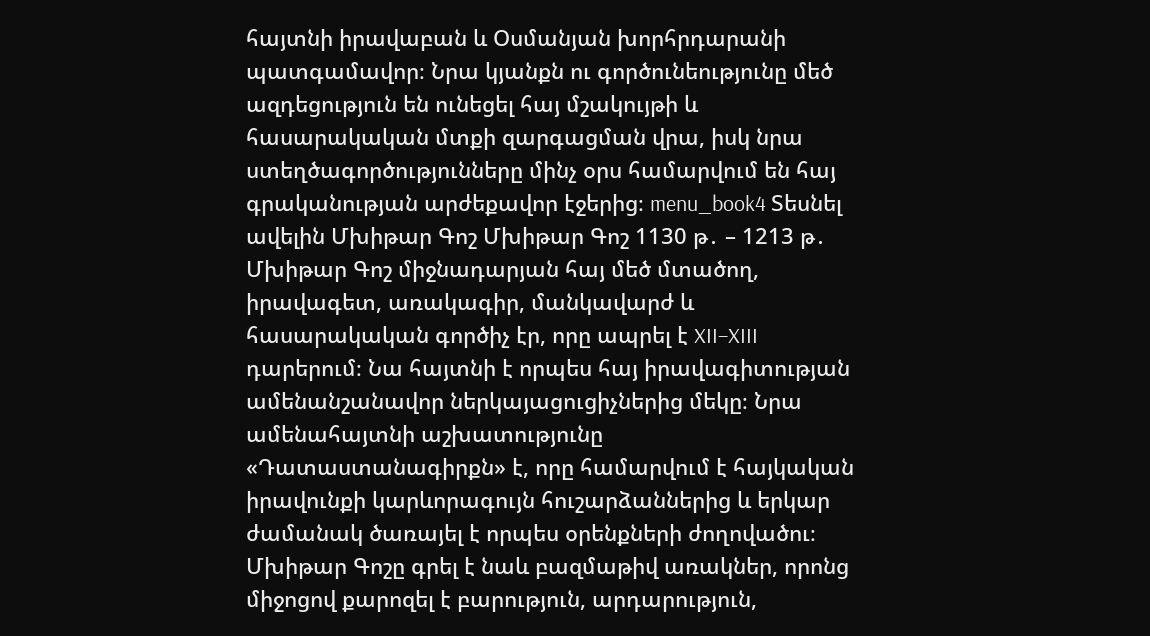հայտնի իրավաբան և Օսմանյան խորհրդարանի պատգամավոր։ Նրա կյանքն ու գործունեությունը մեծ ազդեցություն են ունեցել հայ մշակույթի և հասարակական մտքի զարգացման վրա, իսկ նրա ստեղծագործությունները մինչ օրս համարվում են հայ գրականության արժեքավոր էջերից։ menu_book4 Տեսնել ավելին Մխիթար Գոշ Մխիթար Գոշ 1130 թ․ – 1213 թ․ Մխիթար Գոշ միջնադարյան հայ մեծ մտածող, իրավագետ, առակագիր, մանկավարժ և հասարակական գործիչ էր, որը ապրել է XII–XIII դարերում։ Նա հայտնի է որպես հայ իրավագիտության ամենանշանավոր ներկայացուցիչներից մեկը։ Նրա ամենահայտնի աշխատությունը «Դատաստանագիրքն» է, որը համարվում է հայկական իրավունքի կարևորագույն հուշարձաններից և երկար ժամանակ ծառայել է որպես օրենքների ժողովածու։ Մխիթար Գոշը գրել է նաև բազմաթիվ առակներ, որոնց միջոցով քարոզել է բարություն, արդարություն,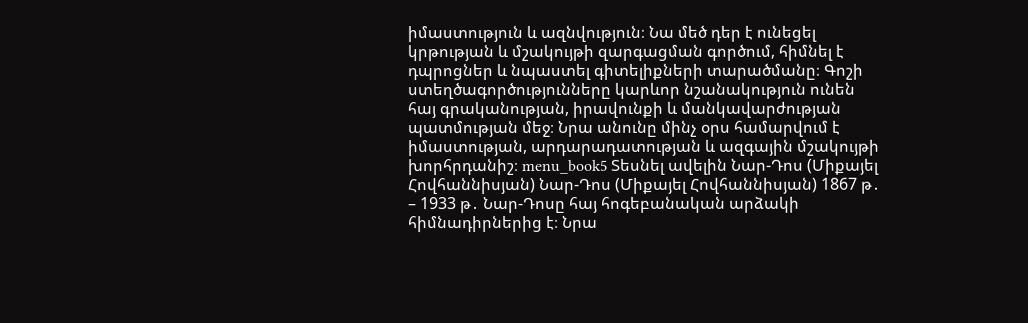իմաստություն և ազնվություն։ Նա մեծ դեր է ունեցել կրթության և մշակույթի զարգացման գործում, հիմնել է դպրոցներ և նպաստել գիտելիքների տարածմանը։ Գոշի ստեղծագործությունները կարևոր նշանակություն ունեն հայ գրականության, իրավունքի և մանկավարժության պատմության մեջ։ Նրա անունը մինչ օրս համարվում է իմաստության, արդարադատության և ազգային մշակույթի խորհրդանիշ։ menu_book5 Տեսնել ավելին Նար-Դոս (Միքայել Հովհաննիսյան) Նար-Դոս (Միքայել Հովհաննիսյան) 1867 թ․ – 1933 թ․ Նար-Դոսը հայ հոգեբանական արձակի հիմնադիրներից է։ Նրա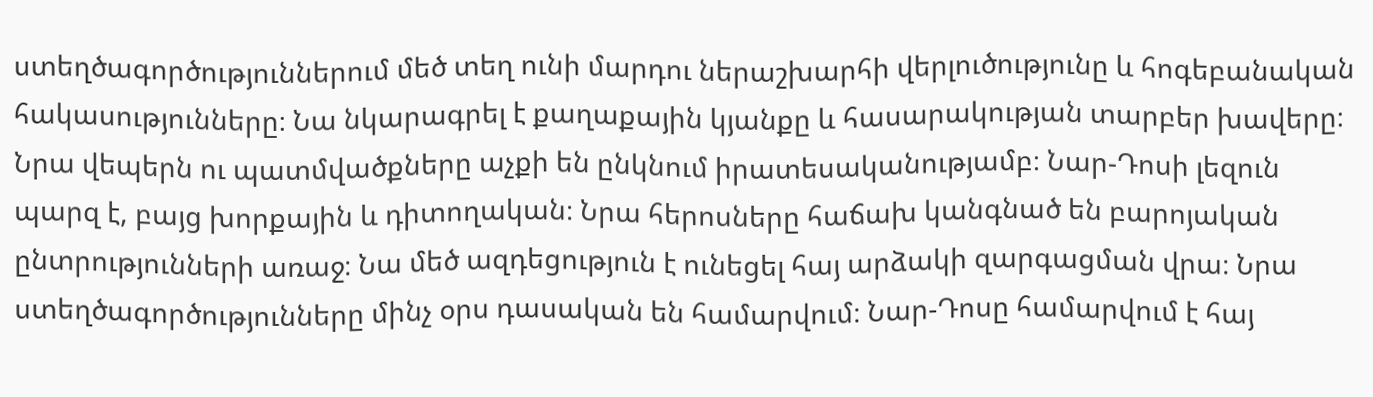ստեղծագործություններում մեծ տեղ ունի մարդու ներաշխարհի վերլուծությունը և հոգեբանական հակասությունները։ Նա նկարագրել է քաղաքային կյանքը և հասարակության տարբեր խավերը։ Նրա վեպերն ու պատմվածքները աչքի են ընկնում իրատեսականությամբ։ Նար-Դոսի լեզուն պարզ է, բայց խորքային և դիտողական։ Նրա հերոսները հաճախ կանգնած են բարոյական ընտրությունների առաջ։ Նա մեծ ազդեցություն է ունեցել հայ արձակի զարգացման վրա։ Նրա ստեղծագործությունները մինչ օրս դասական են համարվում։ Նար-Դոսը համարվում է հայ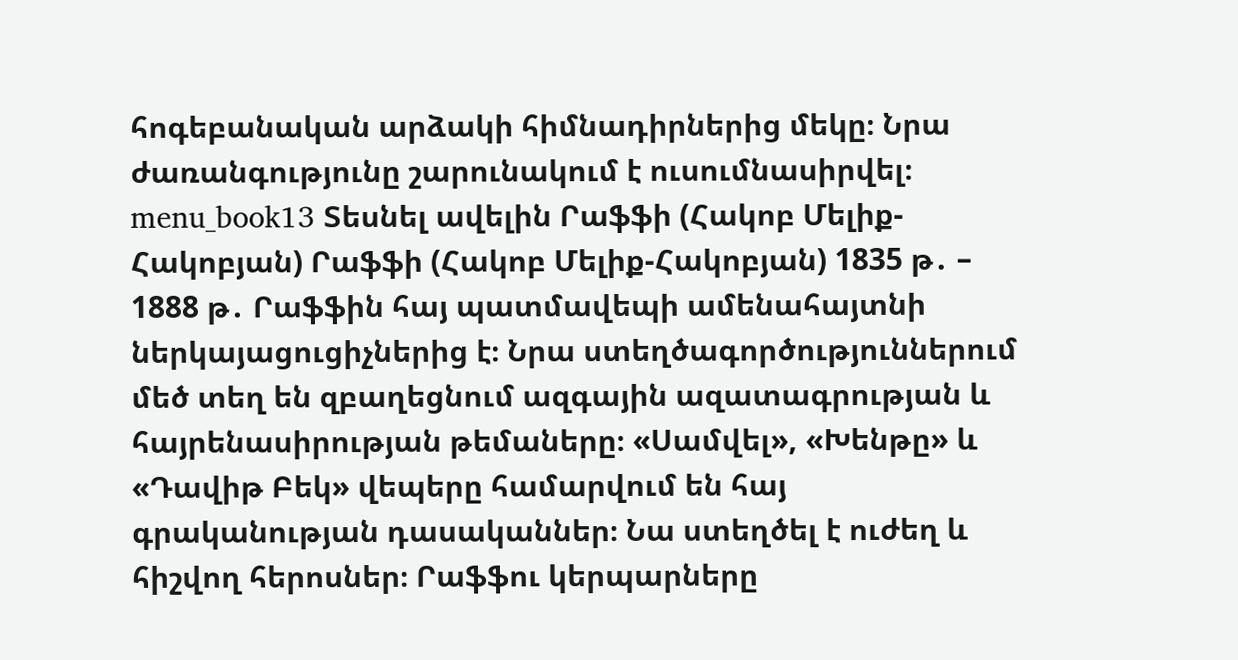հոգեբանական արձակի հիմնադիրներից մեկը։ Նրա ժառանգությունը շարունակում է ուսումնասիրվել։ menu_book13 Տեսնել ավելին Րաֆֆի (Հակոբ Մելիք-Հակոբյան) Րաֆֆի (Հակոբ Մելիք-Հակոբյան) 1835 թ․ – 1888 թ․ Րաֆֆին հայ պատմավեպի ամենահայտնի ներկայացուցիչներից է։ Նրա ստեղծագործություններում մեծ տեղ են զբաղեցնում ազգային ազատագրության և հայրենասիրության թեմաները։ «Սամվել», «Խենթը» և «Դավիթ Բեկ» վեպերը համարվում են հայ գրականության դասականներ։ Նա ստեղծել է ուժեղ և հիշվող հերոսներ։ Րաֆֆու կերպարները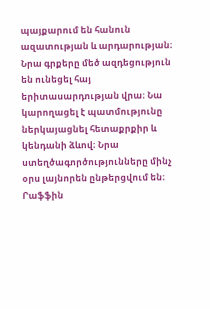պայքարում են հանուն ազատության և արդարության։ Նրա գրքերը մեծ ազդեցություն են ունեցել հայ երիտասարդության վրա։ Նա կարողացել է պատմությունը ներկայացնել հետաքրքիր և կենդանի ձևով։ Նրա ստեղծագործությունները մինչ օրս լայնորեն ընթերցվում են։ Րաֆֆին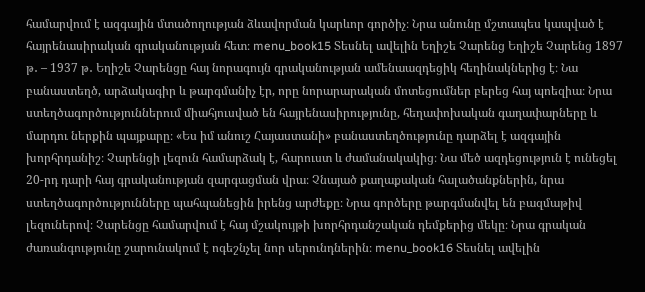համարվում է ազգային մտածողության ձևավորման կարևոր գործիչ։ Նրա անունը մշտապես կապված է հայրենասիրական գրականության հետ։ menu_book15 Տեսնել ավելին Եղիշե Չարենց Եղիշե Չարենց 1897 թ․ – 1937 թ․ Եղիշե Չարենցը հայ նորագույն գրականության ամենաազդեցիկ հեղինակներից է։ Նա բանաստեղծ, արձակագիր և թարգմանիչ էր, որը նորարարական մոտեցումներ բերեց հայ պոեզիա։ Նրա ստեղծագործություններում միահյուսված են հայրենասիրությունը, հեղափոխական գաղափարները և մարդու ներքին պայքարը։ «Ես իմ անուշ Հայաստանի» բանաստեղծությունը դարձել է ազգային խորհրդանիշ։ Չարենցի լեզուն համարձակ է, հարուստ և ժամանակակից։ Նա մեծ ազդեցություն է ունեցել 20-րդ դարի հայ գրականության զարգացման վրա։ Չնայած քաղաքական հալածանքներին, նրա ստեղծագործությունները պահպանեցին իրենց արժեքը։ Նրա գործերը թարգմանվել են բազմաթիվ լեզուներով։ Չարենցը համարվում է հայ մշակույթի խորհրդանշական դեմքերից մեկը։ Նրա գրական ժառանգությունը շարունակում է ոգեշնչել նոր սերունդներին։ menu_book16 Տեսնել ավելին